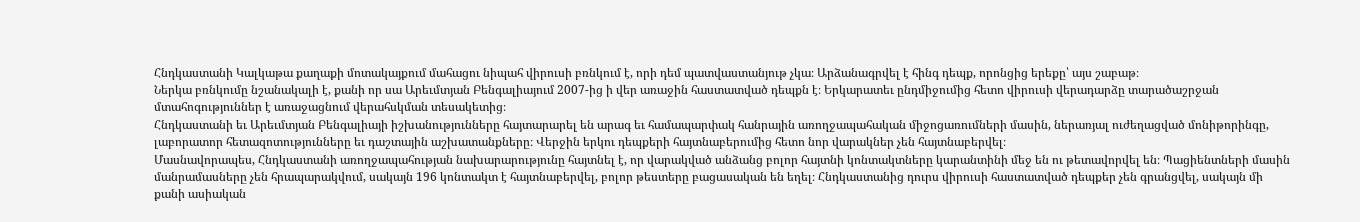Հնդկաստանի Կալկաթա քաղաքի մոտակայքում մահացու նիպահ վիրուսի բռնկում է, որի դեմ պատվաստանյութ չկա։ Արձանագրվել է հինգ դեպք, որոնցից երեքը՝ այս շաբաթ։
Ներկա բռնկումը նշանակալի է, քանի որ սա Արեւմտյան Բենգալիայում 2007-ից ի վեր առաջին հաստատված դեպքն է։ Երկարատեւ ընդմիջումից հետո վիրուսի վերադարձը տարածաշրջան մտահոգություններ է առաջացնում վերահսկման տեսակետից։
Հնդկաստանի եւ Արեւմտյան Բենգալիայի իշխանությունները հայտարարել են արագ եւ համապարփակ հանրային առողջապահական միջոցառումների մասին, ներառյալ ուժեղացված մոնիթորինգը, լաբորատոր հետազոտությունները եւ դաշտային աշխատանքները։ Վերջին երկու դեպքերի հայտնաբերումից հետո նոր վարակներ չեն հայտնաբերվել։
Մասնավորապես, Հնդկաստանի առողջապահության նախարարությունը հայտնել է, որ վարակված անձանց բոլոր հայտնի կոնտակտները կարանտինի մեջ են ու թետավորվել են։ Պացիենտների մասին մանրամասները չեն հրապարակվում, սակայն 196 կոնտակտ է հայտնաբերվել, բոլոր թեստերը բացասական են եղել։ Հնդկաստանից դուրս վիրուսի հաստատված դեպքեր չեն գրանցվել, սակայն մի քանի ասիական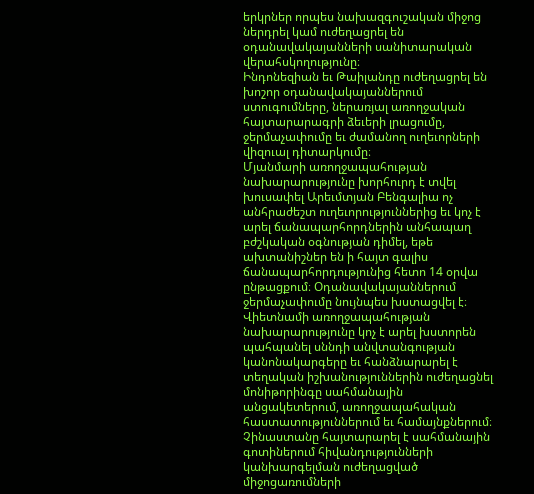երկրներ որպես նախազգուշական միջոց ներդրել կամ ուժեղացրել են օդանավակայանների սանիտարական վերահսկողությունը։
Ինդոնեզիան եւ Թաիլանդը ուժեղացրել են խոշոր օդանավակայաններում ստուգումները, ներառյալ առողջական հայտարարագրի ձեւերի լրացումը, ջերմաչափումը եւ ժամանող ուղեւորների վիզուալ դիտարկումը։
Մյանմարի առողջապահության նախարարությունը խորհուրդ է տվել խուսափել Արեւմտյան Բենգալիա ոչ անհրաժեշտ ուղեւորություններից եւ կոչ է արել ճանապարհորդներին անհապաղ բժշկական օգնության դիմել, եթե ախտանիշներ են ի հայտ գալիս ճանապարհորդությունից հետո 14 օրվա ընթացքում։ Օդանավակայաններում ջերմաչափումը նույնպես խստացվել է։
Վիետնամի առողջապահության նախարարությունը կոչ է արել խստորեն պահպանել սննդի անվտանգության կանոնակարգերը եւ հանձնարարել է տեղական իշխանություններին ուժեղացնել մոնիթորինգը սահմանային անցակետերում, առողջապահական հաստատություններում եւ համայնքներում։
Չինաստանը հայտարարել է սահմանային գոտիներում հիվանդությունների կանխարգելման ուժեղացված միջոցառումների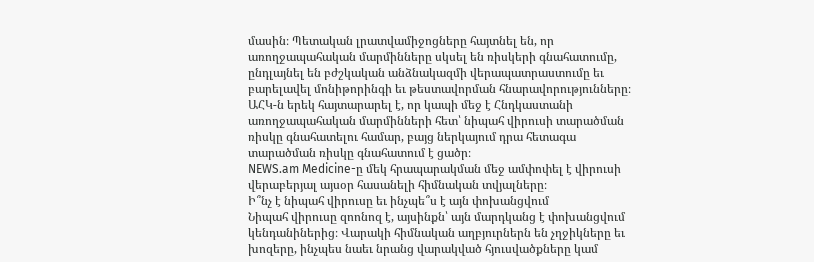մասին։ Պետական լրատվամիջոցները հայտնել են, որ առողջապահական մարմինները սկսել են ռիսկերի գնահատումը, ընդլայնել են բժշկական անձնակազմի վերապատրաստումը եւ բարելավել մոնիթորինգի եւ թեստավորման հնարավորությունները։
ԱՀԿ-ն երեկ հայտարարել է, որ կապի մեջ է Հնդկաստանի առողջապահական մարմինների հետ՝ նիպահ վիրուսի տարածման ռիսկը գնահատելու համար, բայց ներկայում դրա հետագա տարածման ռիսկը գնահատում է ցածր։
NEWS.am Medicine-ը մեկ հրապարակման մեջ ամփոփել է վիրուսի վերաբերյալ այսօր հասանելի հիմնական տվյալները։
Ի՞նչ է նիպահ վիրուսը եւ ինչպե՞ս է այն փոխանցվում
Նիպահ վիրուսը զոոնոզ է, այսինքն՝ այն մարդկանց է փոխանցվում կենդանիներից։ Վարակի հիմնական աղբյուրներն են չղջիկները եւ խոզերը, ինչպես նաեւ նրանց վարակված հյուսվածքները կամ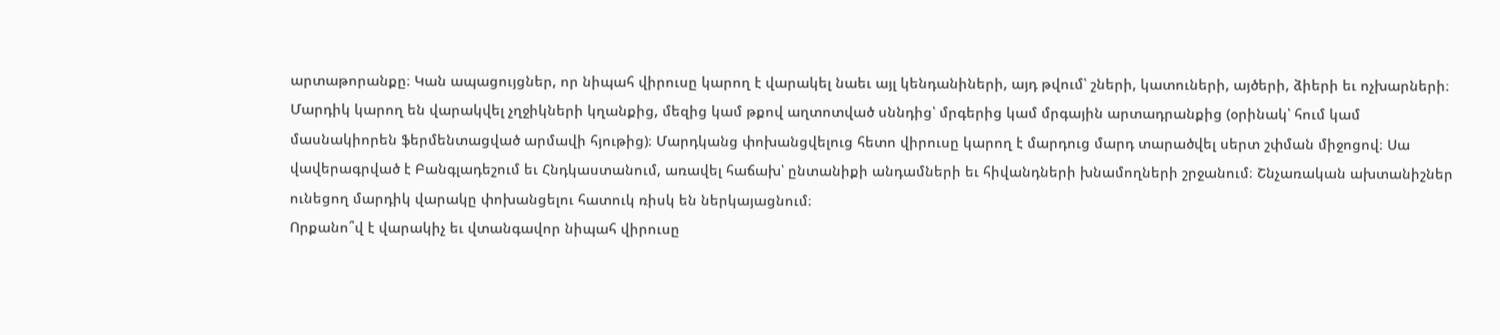արտաթորանքը։ Կան ապացույցներ, որ նիպահ վիրուսը կարող է վարակել նաեւ այլ կենդանիների, այդ թվում՝ շների, կատուների, այծերի, ձիերի եւ ոչխարների։
Մարդիկ կարող են վարակվել չղջիկների կղանքից, մեզից կամ թքով աղտոտված սննդից՝ մրգերից կամ մրգային արտադրանքից (օրինակ՝ հում կամ մասնակիորեն ֆերմենտացված արմավի հյութից)։ Մարդկանց փոխանցվելուց հետո վիրուսը կարող է մարդուց մարդ տարածվել սերտ շփման միջոցով։ Սա վավերագրված է Բանգլադեշում եւ Հնդկաստանում, առավել հաճախ՝ ընտանիքի անդամների եւ հիվանդների խնամողների շրջանում։ Շնչառական ախտանիշներ ունեցող մարդիկ վարակը փոխանցելու հատուկ ռիսկ են ներկայացնում։
Որքանո՞վ է վարակիչ եւ վտանգավոր նիպահ վիրուսը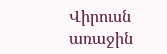Վիրուսն առաջին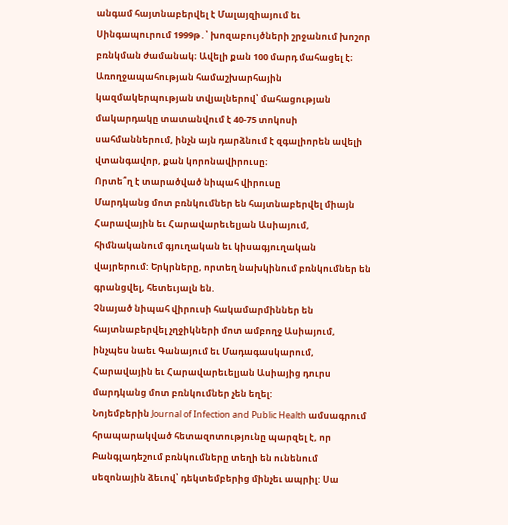անգամ հայտնաբերվել է Մալայզիայում եւ Սինգապուրում 1999թ․՝ խոզաբույծների շրջանում խոշոր բռնկման ժամանակ։ Ավելի քան 100 մարդ մահացել է։
Առողջապահության համաշխարհային կազմակերպության տվյալներով՝ մահացության մակարդակը տատանվում է 40-75 տոկոսի սահմաններում, ինչն այն դարձնում է զգալիորեն ավելի վտանգավոր, քան կորոնավիրուսը։
Որտե՞ղ է տարածված նիպահ վիրուսը
Մարդկանց մոտ բռնկումներ են հայտնաբերվել միայն Հարավային եւ Հարավարեւելյան Ասիայում, հիմնականում գյուղական եւ կիսագյուղական վայրերում: Երկրները, որտեղ նախկինում բռնկումներ են գրանցվել, հետեւյալն են.
Չնայած նիպահ վիրուսի հակամարմիններ են հայտնաբերվել չղջիկների մոտ ամբողջ Ասիայում, ինչպես նաեւ Գանայում եւ Մադագասկարում, Հարավային եւ Հարավարեւելյան Ասիայից դուրս մարդկանց մոտ բռնկումներ չեն եղել:
Նոյեմբերին Journal of Infection and Public Health ամսագրում հրապարակված հետազոտությունը պարզել է, որ Բանգլադեշում բռնկումները տեղի են ունենում սեզոնային ձեւով՝ դեկտեմբերից մինչեւ ապրիլ: Սա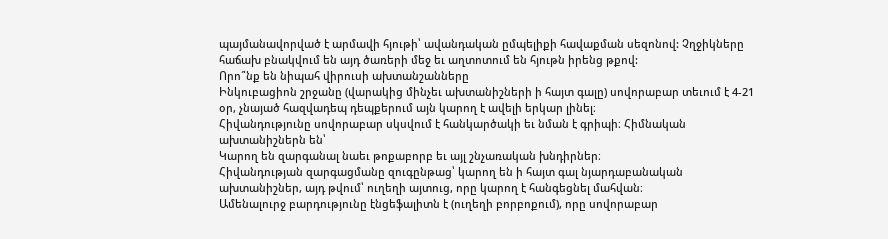պայմանավորված է արմավի հյութի՝ ավանդական ըմպելիքի հավաքման սեզոնով: Չղջիկները հաճախ բնակվում են այդ ծառերի մեջ եւ աղտոտում են հյութն իրենց թքով:
Որո՞նք են նիպահ վիրուսի ախտանշանները
Ինկուբացիոն շրջանը (վարակից մինչեւ ախտանիշների ի հայտ գալը) սովորաբար տեւում է 4-21 օր, չնայած հազվադեպ դեպքերում այն կարող է ավելի երկար լինել։
Հիվանդությունը սովորաբար սկսվում է հանկարծակի եւ նման է գրիպի։ Հիմնական ախտանիշներն են՝
Կարող են զարգանալ նաեւ թոքաբորբ եւ այլ շնչառական խնդիրներ։
Հիվանդության զարգացմանը զուգընթաց՝ կարող են ի հայտ գալ նյարդաբանական ախտանիշներ, այդ թվում՝ ուղեղի այտուց, որը կարող է հանգեցնել մահվան։
Ամենալուրջ բարդությունը էնցեֆալիտն է (ուղեղի բորբոքում), որը սովորաբար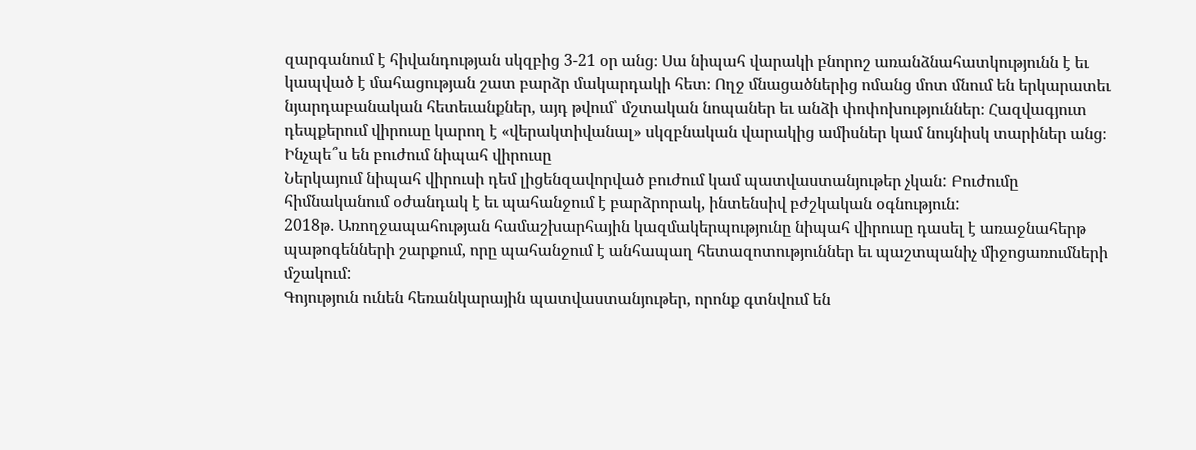զարգանում է հիվանդության սկզբից 3-21 օր անց։ Սա նիպահ վարակի բնորոշ առանձնահատկությունն է եւ կապված է մահացության շատ բարձր մակարդակի հետ։ Ողջ մնացածներից ոմանց մոտ մնում են երկարատեւ նյարդաբանական հետեւանքներ, այդ թվում՝ մշտական նոպաներ եւ անձի փոփոխություններ։ Հազվագյուտ դեպքերում վիրուսը կարող է «վերակտիվանալ» սկզբնական վարակից ամիսներ կամ նույնիսկ տարիներ անց։
Ինչպե՞ս են բուժում նիպահ վիրուսը
Ներկայում նիպահ վիրուսի դեմ լիցենզավորված բուժում կամ պատվաստանյութեր չկան: Բուժումը հիմնականում օժանդակ է եւ պահանջում է բարձրորակ, ինտենսիվ բժշկական օգնություն:
2018թ․ Առողջապահության համաշխարհային կազմակերպությունը նիպահ վիրուսը դասել է առաջնահերթ պաթոգենների շարքում, որը պահանջում է անհապաղ հետազոտություններ եւ պաշտպանիչ միջոցառումների մշակում:
Գոյություն ունեն հեռանկարային պատվաստանյութեր, որոնք գտնվում են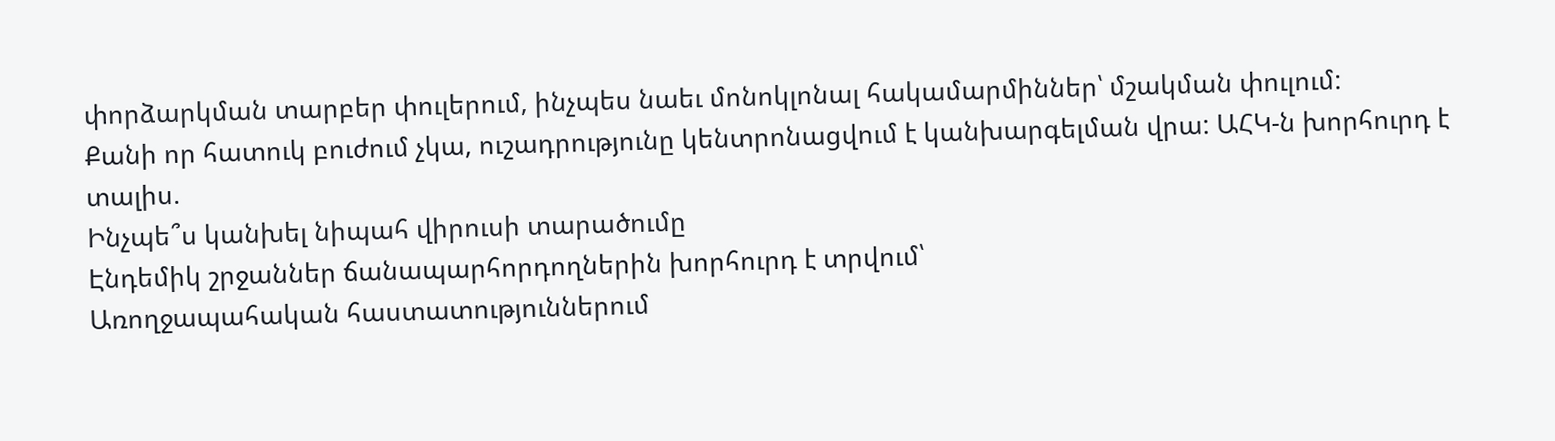փորձարկման տարբեր փուլերում, ինչպես նաեւ մոնոկլոնալ հակամարմիններ՝ մշակման փուլում:
Քանի որ հատուկ բուժում չկա, ուշադրությունը կենտրոնացվում է կանխարգելման վրա: ԱՀԿ-ն խորհուրդ է տալիս.
Ինչպե՞ս կանխել նիպահ վիրուսի տարածումը
Էնդեմիկ շրջաններ ճանապարհորդողներին խորհուրդ է տրվում՝
Առողջապահական հաստատություններում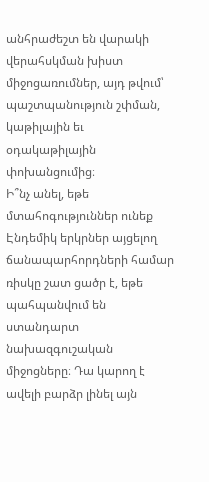անհրաժեշտ են վարակի վերահսկման խիստ միջոցառումներ, այդ թվում՝ պաշտպանություն շփման, կաթիլային եւ օդակաթիլային փոխանցումից։
Ի՞նչ անել, եթե մտահոգություններ ունեք
Էնդեմիկ երկրներ այցելող ճանապարհորդների համար ռիսկը շատ ցածր է, եթե պահպանվում են ստանդարտ նախազգուշական միջոցները։ Դա կարող է ավելի բարձր լինել այն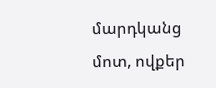մարդկանց մոտ, ովքեր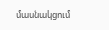մասնակցում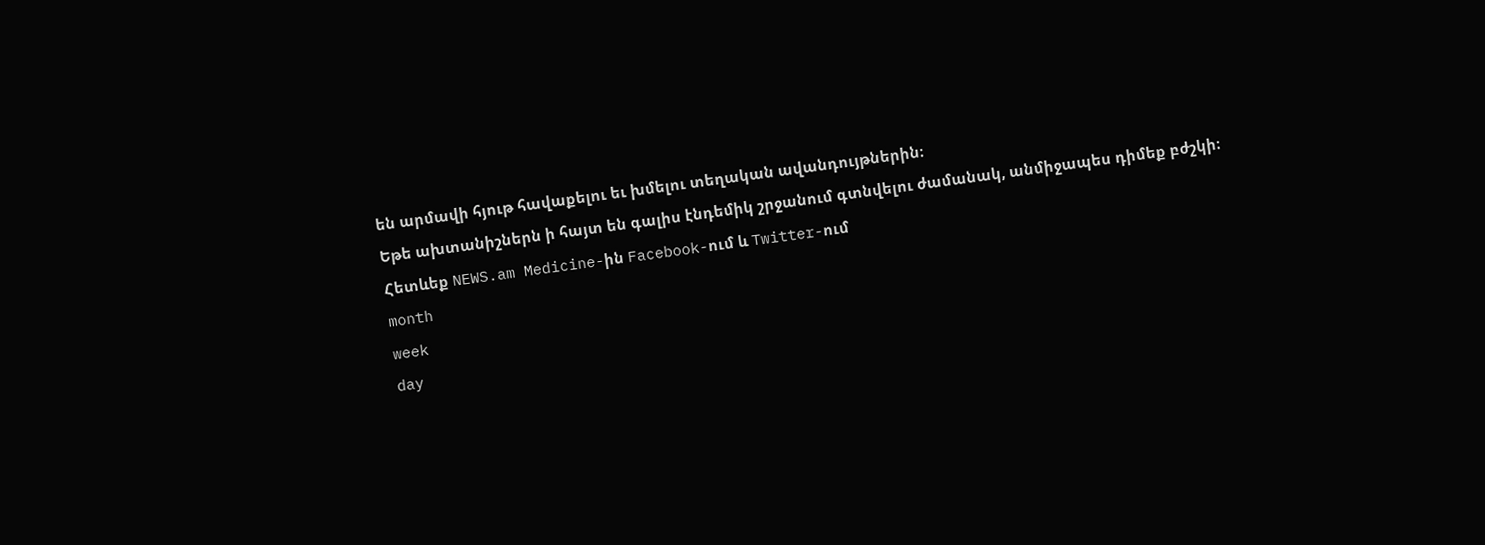են արմավի հյութ հավաքելու եւ խմելու տեղական ավանդույթներին։
Եթե ախտանիշներն ի հայտ են գալիս էնդեմիկ շրջանում գտնվելու ժամանակ, անմիջապես դիմեք բժշկի։
Հետևեք NEWS.am Medicine-ին Facebook-ում և Twitter-ում
month
week
day